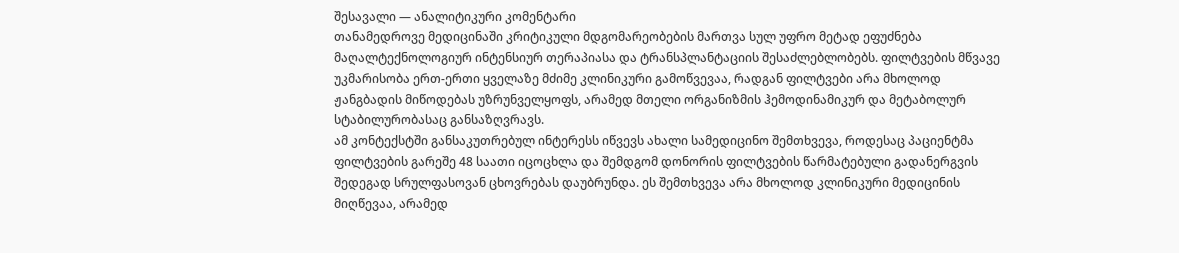შესავალი — ანალიტიკური კომენტარი
თანამედროვე მედიცინაში კრიტიკული მდგომარეობების მართვა სულ უფრო მეტად ეფუძნება მაღალტექნოლოგიურ ინტენსიურ თერაპიასა და ტრანსპლანტაციის შესაძლებლობებს. ფილტვების მწვავე უკმარისობა ერთ-ერთი ყველაზე მძიმე კლინიკური გამოწვევაა, რადგან ფილტვები არა მხოლოდ ჟანგბადის მიწოდებას უზრუნველყოფს, არამედ მთელი ორგანიზმის ჰემოდინამიკურ და მეტაბოლურ სტაბილურობასაც განსაზღვრავს.
ამ კონტექსტში განსაკუთრებულ ინტერესს იწვევს ახალი სამედიცინო შემთხვევა, როდესაც პაციენტმა ფილტვების გარეშე 48 საათი იცოცხლა და შემდგომ დონორის ფილტვების წარმატებული გადანერგვის შედეგად სრულფასოვან ცხოვრებას დაუბრუნდა. ეს შემთხვევა არა მხოლოდ კლინიკური მედიცინის მიღწევაა, არამედ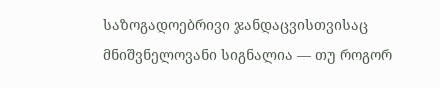საზოგადოებრივი ჯანდაცვისთვისაც მნიშვნელოვანი სიგნალია — თუ როგორ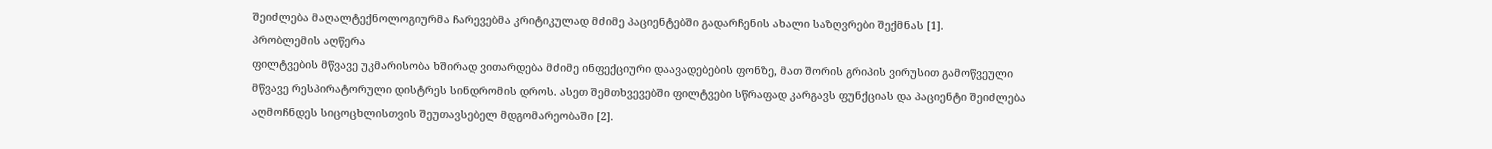შეიძლება მაღალტექნოლოგიურმა ჩარევებმა კრიტიკულად მძიმე პაციენტებში გადარჩენის ახალი საზღვრები შექმნას [1].
პრობლემის აღწერა
ფილტვების მწვავე უკმარისობა ხშირად ვითარდება მძიმე ინფექციური დაავადებების ფონზე, მათ შორის გრიპის ვირუსით გამოწვეული მწვავე რესპირატორული დისტრეს სინდრომის დროს. ასეთ შემთხვევებში ფილტვები სწრაფად კარგავს ფუნქციას და პაციენტი შეიძლება აღმოჩნდეს სიცოცხლისთვის შეუთავსებელ მდგომარეობაში [2].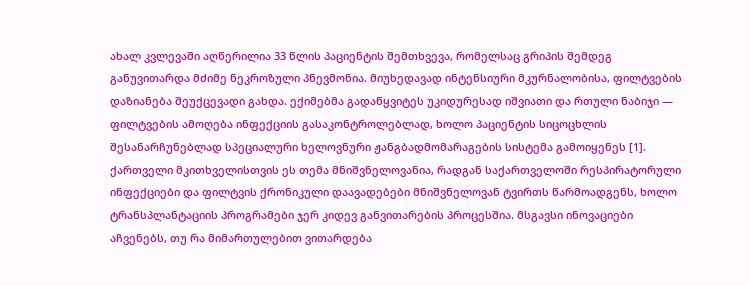ახალ კვლევაში აღწერილია 33 წლის პაციენტის შემთხვევა, რომელსაც გრიპის შემდეგ განუვითარდა მძიმე ნეკროზული პნევმონია. მიუხედავად ინტენსიური მკურნალობისა, ფილტვების დაზიანება შეუქცევადი გახდა. ექიმებმა გადაწყვიტეს უკიდურესად იშვიათი და რთული ნაბიჯი — ფილტვების ამოღება ინფექციის გასაკონტროლებლად, ხოლო პაციენტის სიცოცხლის შესანარჩუნებლად სპეციალური ხელოვნური ჟანგბადმომარაგების სისტემა გამოიყენეს [1].
ქართველი მკითხველისთვის ეს თემა მნიშვნელოვანია, რადგან საქართველოში რესპირატორული ინფექციები და ფილტვის ქრონიკული დაავადებები მნიშვნელოვან ტვირთს წარმოადგენს, ხოლო ტრანსპლანტაციის პროგრამები ჯერ კიდევ განვითარების პროცესშია. მსგავსი ინოვაციები აჩვენებს, თუ რა მიმართულებით ვითარდება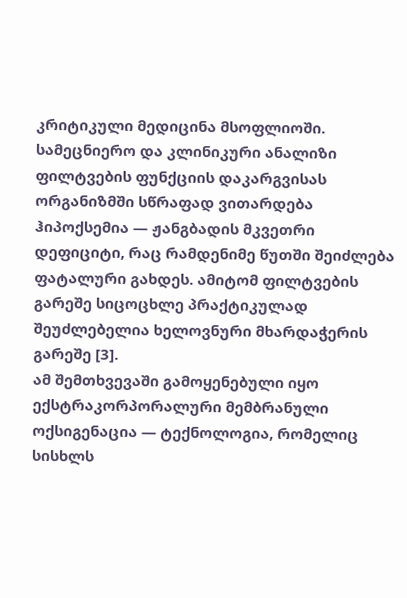კრიტიკული მედიცინა მსოფლიოში.
სამეცნიერო და კლინიკური ანალიზი
ფილტვების ფუნქციის დაკარგვისას ორგანიზმში სწრაფად ვითარდება ჰიპოქსემია — ჟანგბადის მკვეთრი დეფიციტი, რაც რამდენიმე წუთში შეიძლება ფატალური გახდეს. ამიტომ ფილტვების გარეშე სიცოცხლე პრაქტიკულად შეუძლებელია ხელოვნური მხარდაჭერის გარეშე [3].
ამ შემთხვევაში გამოყენებული იყო ექსტრაკორპორალური მემბრანული ოქსიგენაცია — ტექნოლოგია, რომელიც სისხლს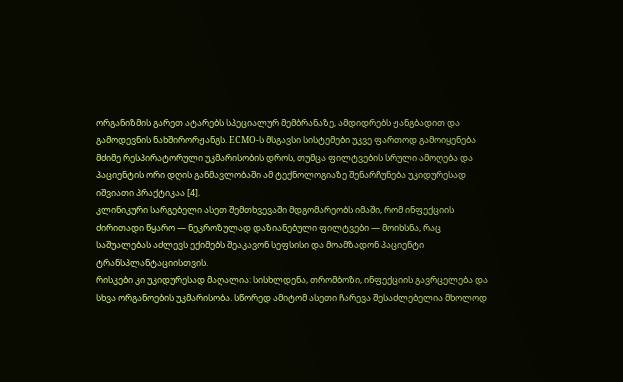ორგანიზმის გარეთ ატარებს სპეციალურ მემბრანაზე, ამდიდრებს ჟანგბადით და გამოდევნის ნახშირორჟანგს. ECMO-ს მსგავსი სისტემები უკვე ფართოდ გამოიყენება მძიმე რესპირატორული უკმარისობის დროს, თუმცა ფილტვების სრული ამოღება და პაციენტის ორი დღის განმავლობაში ამ ტექნოლოგიაზე შენარჩუნება უკიდურესად იშვიათი პრაქტიკაა [4].
კლინიკური სარგებელი ასეთ შემთხვევაში მდგომარეობს იმაში, რომ ინფექციის ძირითადი წყარო — ნეკროზულად დაზიანებული ფილტვები — მოიხსნა, რაც საშუალებას აძლევს ექიმებს შეაკავონ სეფსისი და მოამზადონ პაციენტი ტრანსპლანტაციისთვის.
რისკები კი უკიდურესად მაღალია: სისხლდენა, თრომბოზი, ინფექციის გავრცელება და სხვა ორგანოების უკმარისობა. სწორედ ამიტომ ასეთი ჩარევა შესაძლებელია მხოლოდ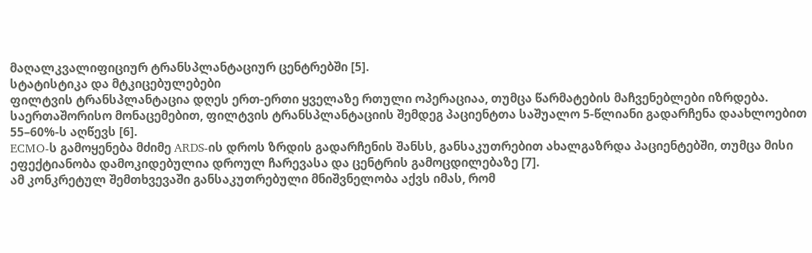მაღალკვალიფიციურ ტრანსპლანტაციურ ცენტრებში [5].
სტატისტიკა და მტკიცებულებები
ფილტვის ტრანსპლანტაცია დღეს ერთ-ერთი ყველაზე რთული ოპერაციაა, თუმცა წარმატების მაჩვენებლები იზრდება. საერთაშორისო მონაცემებით, ფილტვის ტრანსპლანტაციის შემდეგ პაციენტთა საშუალო 5-წლიანი გადარჩენა დაახლოებით 55–60%-ს აღწევს [6].
ECMO-ს გამოყენება მძიმე ARDS-ის დროს ზრდის გადარჩენის შანსს, განსაკუთრებით ახალგაზრდა პაციენტებში, თუმცა მისი ეფექტიანობა დამოკიდებულია დროულ ჩარევასა და ცენტრის გამოცდილებაზე [7].
ამ კონკრეტულ შემთხვევაში განსაკუთრებული მნიშვნელობა აქვს იმას, რომ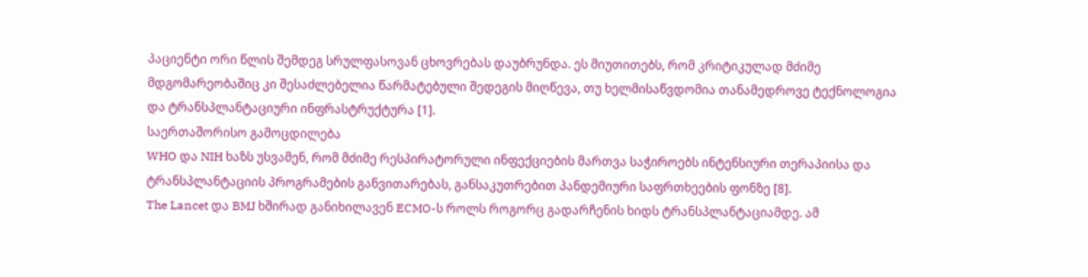პაციენტი ორი წლის შემდეგ სრულფასოვან ცხოვრებას დაუბრუნდა. ეს მიუთითებს, რომ კრიტიკულად მძიმე მდგომარეობაშიც კი შესაძლებელია წარმატებული შედეგის მიღწევა, თუ ხელმისაწვდომია თანამედროვე ტექნოლოგია და ტრანსპლანტაციური ინფრასტრუქტურა [1].
საერთაშორისო გამოცდილება
WHO და NIH ხაზს უსვამენ, რომ მძიმე რესპირატორული ინფექციების მართვა საჭიროებს ინტენსიური თერაპიისა და ტრანსპლანტაციის პროგრამების განვითარებას, განსაკუთრებით პანდემიური საფრთხეების ფონზე [8].
The Lancet და BMJ ხშირად განიხილავენ ECMO-ს როლს როგორც გადარჩენის ხიდს ტრანსპლანტაციამდე. ამ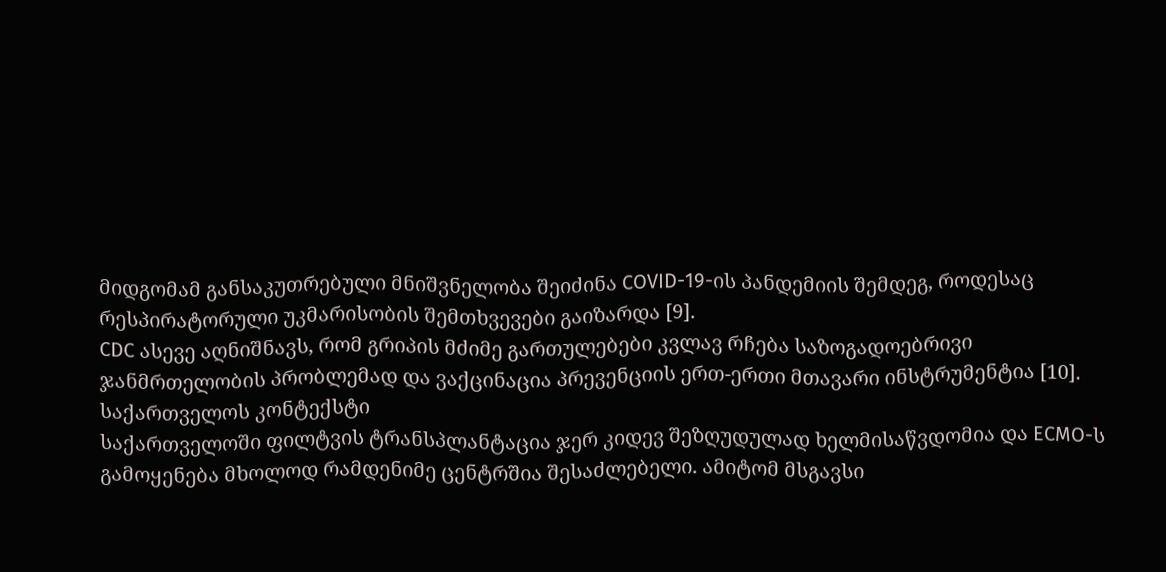მიდგომამ განსაკუთრებული მნიშვნელობა შეიძინა COVID-19-ის პანდემიის შემდეგ, როდესაც რესპირატორული უკმარისობის შემთხვევები გაიზარდა [9].
CDC ასევე აღნიშნავს, რომ გრიპის მძიმე გართულებები კვლავ რჩება საზოგადოებრივი ჯანმრთელობის პრობლემად და ვაქცინაცია პრევენციის ერთ-ერთი მთავარი ინსტრუმენტია [10].
საქართველოს კონტექსტი
საქართველოში ფილტვის ტრანსპლანტაცია ჯერ კიდევ შეზღუდულად ხელმისაწვდომია და ECMO-ს გამოყენება მხოლოდ რამდენიმე ცენტრშია შესაძლებელი. ამიტომ მსგავსი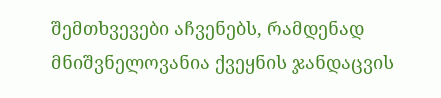შემთხვევები აჩვენებს, რამდენად მნიშვნელოვანია ქვეყნის ჯანდაცვის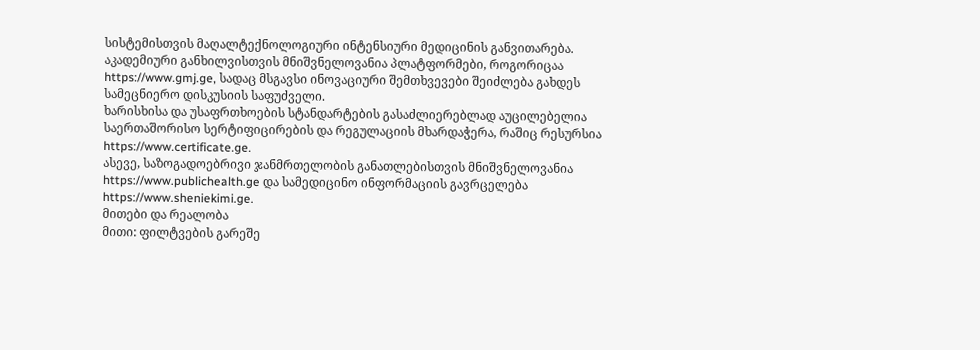სისტემისთვის მაღალტექნოლოგიური ინტენსიური მედიცინის განვითარება.
აკადემიური განხილვისთვის მნიშვნელოვანია პლატფორმები, როგორიცაა https://www.gmj.ge, სადაც მსგავსი ინოვაციური შემთხვევები შეიძლება გახდეს სამეცნიერო დისკუსიის საფუძველი.
ხარისხისა და უსაფრთხოების სტანდარტების გასაძლიერებლად აუცილებელია საერთაშორისო სერტიფიცირების და რეგულაციის მხარდაჭერა, რაშიც რესურსია https://www.certificate.ge.
ასევე, საზოგადოებრივი ჯანმრთელობის განათლებისთვის მნიშვნელოვანია https://www.publichealth.ge და სამედიცინო ინფორმაციის გავრცელება https://www.sheniekimi.ge.
მითები და რეალობა
მითი: ფილტვების გარეშე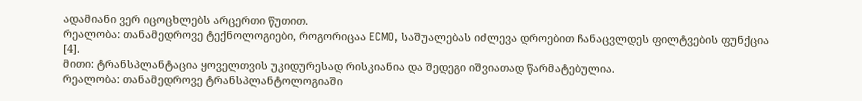ადამიანი ვერ იცოცხლებს არცერთი წუთით.
რეალობა: თანამედროვე ტექნოლოგიები, როგორიცაა ECMO, საშუალებას იძლევა დროებით ჩანაცვლდეს ფილტვების ფუნქცია [4].
მითი: ტრანსპლანტაცია ყოველთვის უკიდურესად რისკიანია და შედეგი იშვიათად წარმატებულია.
რეალობა: თანამედროვე ტრანსპლანტოლოგიაში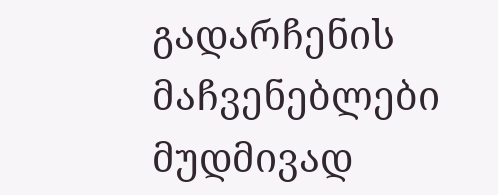გადარჩენის მაჩვენებლები მუდმივად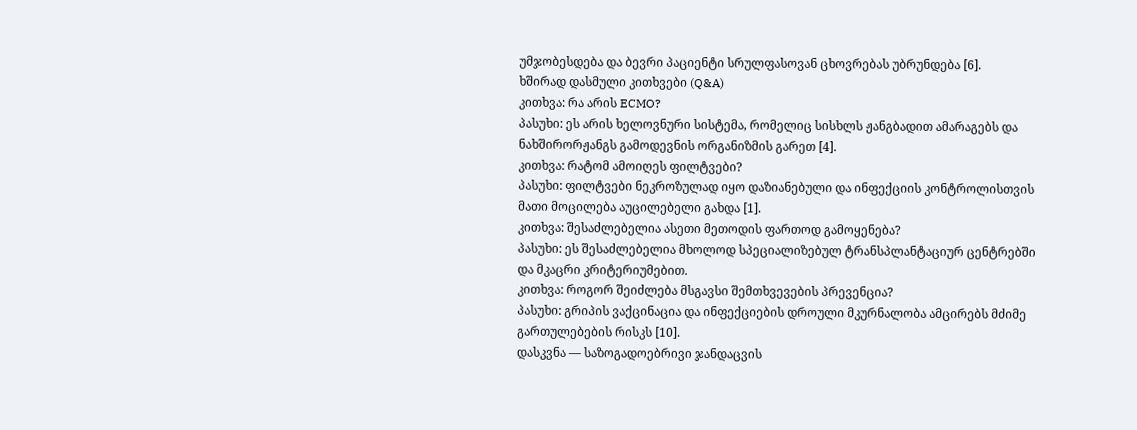უმჯობესდება და ბევრი პაციენტი სრულფასოვან ცხოვრებას უბრუნდება [6].
ხშირად დასმული კითხვები (Q&A)
კითხვა: რა არის ECMO?
პასუხი: ეს არის ხელოვნური სისტემა, რომელიც სისხლს ჟანგბადით ამარაგებს და ნახშირორჟანგს გამოდევნის ორგანიზმის გარეთ [4].
კითხვა: რატომ ამოიღეს ფილტვები?
პასუხი: ფილტვები ნეკროზულად იყო დაზიანებული და ინფექციის კონტროლისთვის მათი მოცილება აუცილებელი გახდა [1].
კითხვა: შესაძლებელია ასეთი მეთოდის ფართოდ გამოყენება?
პასუხი: ეს შესაძლებელია მხოლოდ სპეციალიზებულ ტრანსპლანტაციურ ცენტრებში და მკაცრი კრიტერიუმებით.
კითხვა: როგორ შეიძლება მსგავსი შემთხვევების პრევენცია?
პასუხი: გრიპის ვაქცინაცია და ინფექციების დროული მკურნალობა ამცირებს მძიმე გართულებების რისკს [10].
დასკვნა — საზოგადოებრივი ჯანდაცვის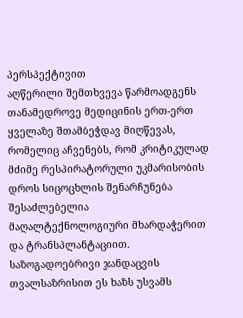პერსპექტივით
აღწერილი შემთხვევა წარმოადგენს თანამედროვე მედიცინის ერთ-ერთ ყველაზე შთამბეჭდავ მიღწევას, რომელიც აჩვენებს, რომ კრიტიკულად მძიმე რესპირატორული უკმარისობის დროს სიცოცხლის შენარჩუნება შესაძლებელია მაღალტექნოლოგიური მხარდაჭერით და ტრანსპლანტაციით.
საზოგადოებრივი ჯანდაცვის თვალსაზრისით ეს ხაზს უსვამს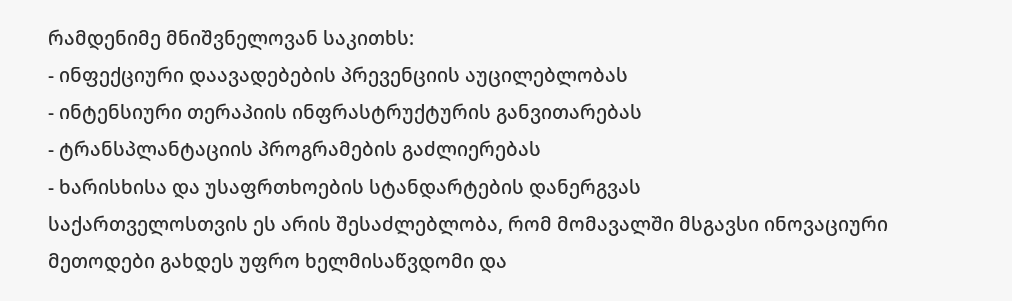რამდენიმე მნიშვნელოვან საკითხს:
- ინფექციური დაავადებების პრევენციის აუცილებლობას
- ინტენსიური თერაპიის ინფრასტრუქტურის განვითარებას
- ტრანსპლანტაციის პროგრამების გაძლიერებას
- ხარისხისა და უსაფრთხოების სტანდარტების დანერგვას
საქართველოსთვის ეს არის შესაძლებლობა, რომ მომავალში მსგავსი ინოვაციური მეთოდები გახდეს უფრო ხელმისაწვდომი და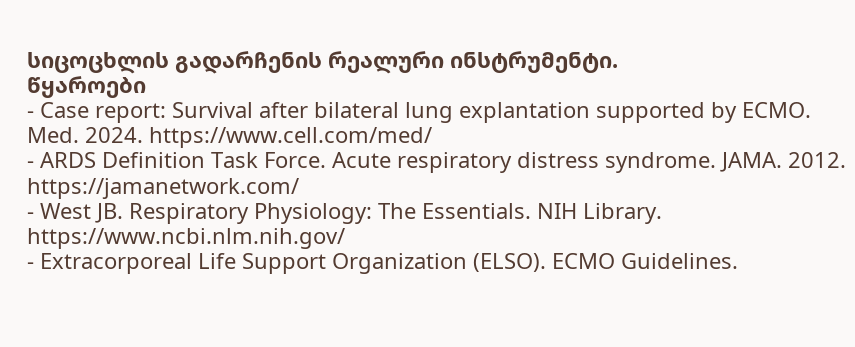სიცოცხლის გადარჩენის რეალური ინსტრუმენტი.
წყაროები
- Case report: Survival after bilateral lung explantation supported by ECMO. Med. 2024. https://www.cell.com/med/
- ARDS Definition Task Force. Acute respiratory distress syndrome. JAMA. 2012. https://jamanetwork.com/
- West JB. Respiratory Physiology: The Essentials. NIH Library. https://www.ncbi.nlm.nih.gov/
- Extracorporeal Life Support Organization (ELSO). ECMO Guidelines.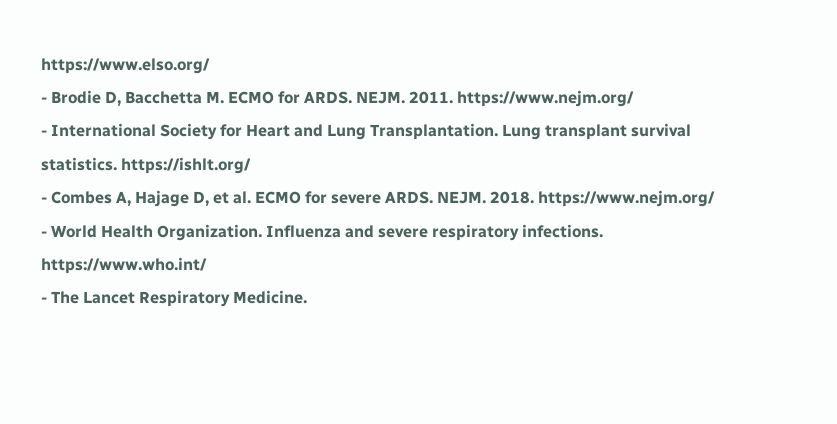https://www.elso.org/
- Brodie D, Bacchetta M. ECMO for ARDS. NEJM. 2011. https://www.nejm.org/
- International Society for Heart and Lung Transplantation. Lung transplant survival statistics. https://ishlt.org/
- Combes A, Hajage D, et al. ECMO for severe ARDS. NEJM. 2018. https://www.nejm.org/
- World Health Organization. Influenza and severe respiratory infections. https://www.who.int/
- The Lancet Respiratory Medicine.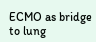ECMO as bridge to lung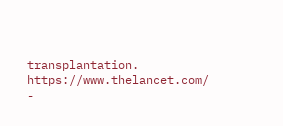transplantation. https://www.thelancet.com/
-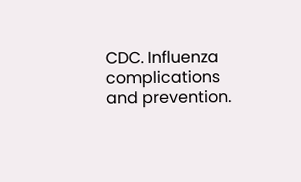CDC. Influenza complications and prevention.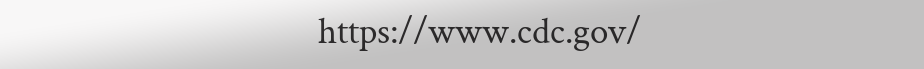https://www.cdc.gov/